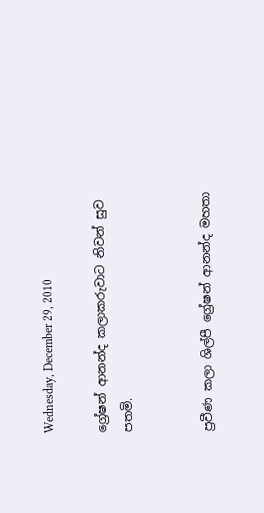Wednesday, December 29, 2010

ග්‍රේෂන් ආනන්ද කලාකරුවාට නිවන් සුව පතමි.


ප්‍රවීණ කලා ශිල්පී ග්‍රේෂන් ආනන්ද මහතා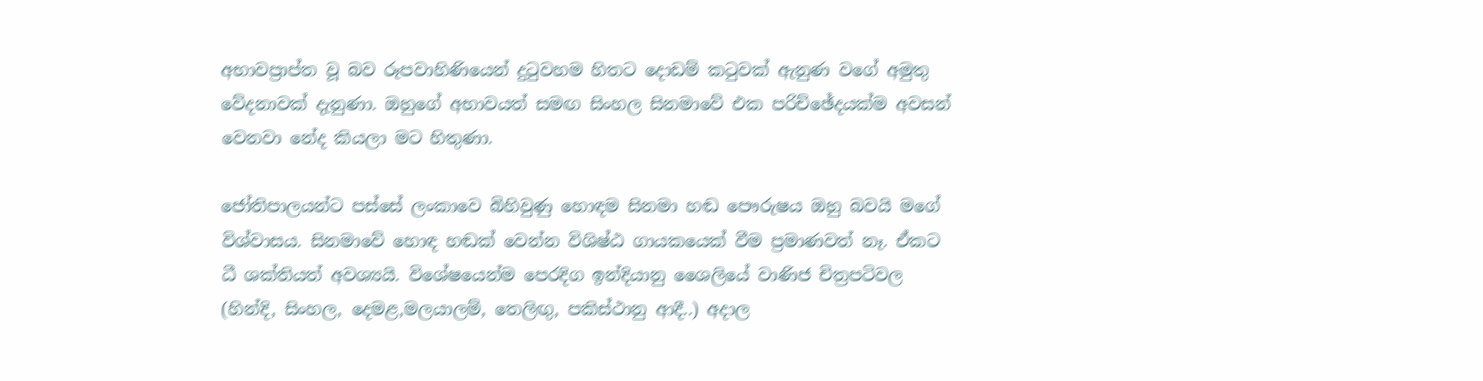අභාවප්‍රාප්ත වූ බව රූපවාහිණියෙන් දුටුවහම හිතට දොඩම් කටුවක් ඇනුණ වගේ අමුතු වේදනාවක් දැනුණා. ඔහුගේ අභාවයත් සමඟ සිංහල සිනමාවේ එක පරිච්ඡේදයක්ම අවසන් වෙනවා නේද කියලා මට හිතුණා.

ජෝතිපාලයන්ට පස්සේ ලංකාවෙ බිහිවුණු හොඳම සිනමා හඬ පෞරුෂය ඔහු බවයි මගේ විශ්වාසය. සිනමාවේ හොඳ හඬක් වෙන්න විශිෂ්ඨ ගායකයෙක් වීම ප්‍රමාණවත් නෑ. ඒකට ධී ශක්තියත් අවශ්‍යයි. විශේෂයෙන්ම පෙරදිග ඉන්දියානු ශෛලියේ වාණිජ චිත්‍රපටිවල (හින්දි, සිංහල, දෙමළ,මලයාලම්, තෙලිඟු, පකිස්ථානු ආදී..) අදාල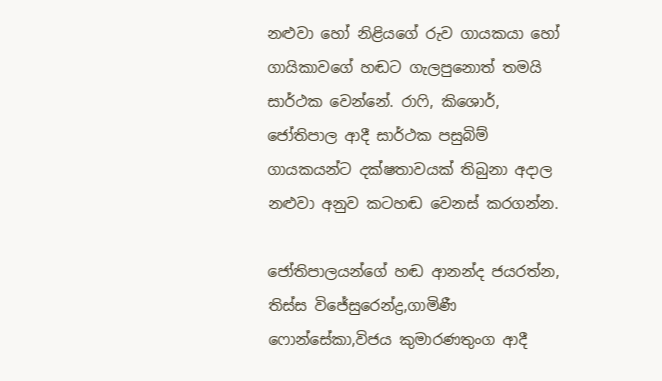නළුවා හෝ නිළියගේ රුව ගායකයා හෝ ගායිකාවගේ හඬට ගැලපුනොත් තමයි සාර්ථක වෙන්නේ. රාෆි, කිශොර්, ජෝතිපාල ආදී සාර්ථක පසුබිම් ගායකයන්ට දක්ෂතාවයක් තිබුනා අදාල නළුවා අනුව කටහඬ වෙනස් කරගන්න.

ජෝතිපාලයන්ගේ හඬ ආනන්ද ජයරත්න, තිස්ස විජේසුරෙන්ද්‍ර,ගාමිණී ෆොන්සේකා,විජය කුමාරණතුංග ආදී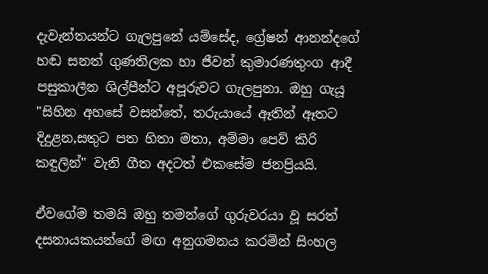දැවැන්තයන්ට ගැලපුනේ යම්සේද, ග්‍රේෂන් ආනන්දගේ හඬ සනත් ගුණතිලක හා ජීවන් කුමාරණතුංග ආදී පසුකාලීන ශිල්පීන්ට අපූරුවට ගැලපුනා. ඔහු ගැයූ "සිහින අහසේ වසන්තේ, තරුයායේ ඈතින් ඈතට දිදුළන,සතුට පත හිතා මතා, අම්මා පෙව් කිරි කඳුලින්" වැනි ගීත අදටත් එකසේම ජනප්‍රියයි.

ඒවගේම තමයි ඔහු තමන්ගේ ගුරුවරයා වූ සරත් දසනායකයන්ගේ මඟ අනුගමනය කරමින් සිංහල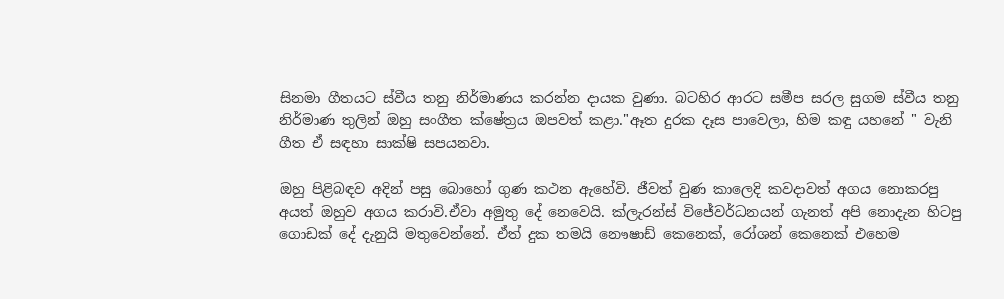සිනමා ගීතයට ස්වීය තනු නිර්මාණය කරන්න දායක වුණා. බටහිර ආරට සමීප සරල සුගම ස්වීය තනු නිර්මාණ තුලින් ඔහු සංගීත ක්ෂේත්‍රය ඔපවත් කළා."ඈත දුරක දෑස පාවෙලා, හිම කඳු යහනේ " වැනි ගීත ඒ සඳහා සාක්ෂි සපයනවා.

ඔහු පිළිබඳව අදින් පසු බොහෝ ගුණ කථන ඇහේවි. ජීවත් වුණ කාලෙදි කවදාවත් අගය නොකරපු අයත් ඔහුව අගය කරාවි.ඒවා අමුතු දේ නෙවෙයි. ක්ලැරන්ස් විජේවර්ධනයන් ගැනත් අපි නොදැන හිටපු ගොඩක් දේ දැනුයි මතුවෙන්නේ. ඒත් දුක තමයි නෞෂාඩ් කෙනෙක්, රෝශන් කෙනෙක් එහෙම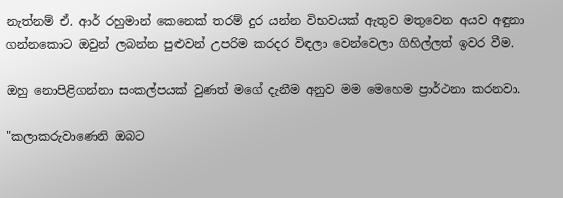නැත්නම් ඒ. ආර් රහුමාන් කෙනෙක් තරම් දුර යන්න විභවයක් ඇතුව මතුවෙන අයව අඳුනා ගන්නකොට ඔවුන් ලබන්න පුළුවන් උපරිම කරදර විඳලා වෙන්වෙලා ගිහිල්ලත් ඉවර වීම.

ඔහු නොපිළිගන්නා සංකල්පයක් වුණත් මගේ දැනීම අනුව මම මෙහෙම ප්‍රාර්ථනා කරනවා.

"කලාකරුවාණෙනි ඔබට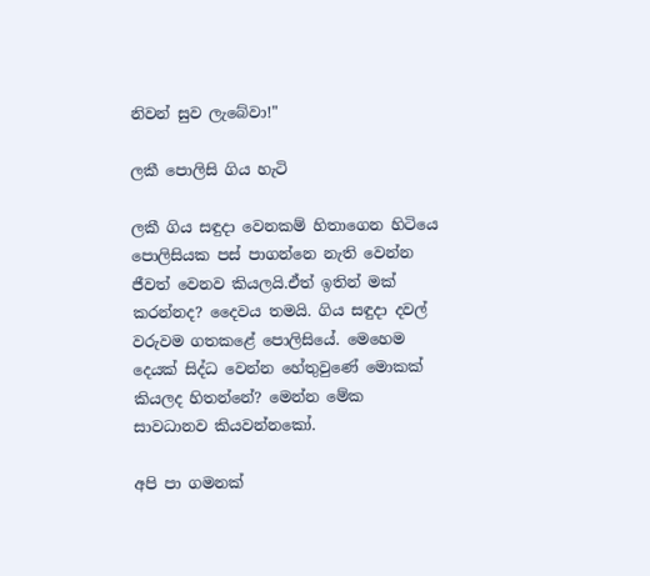නිවන් සුව ලැබේවා!"

ලකී පොලිසි ගිය හැටි

ලකී ගිය සඳුදා වෙනකම් හිතාගෙන හිටියෙ පොලිසියක පස් පාගන්නෙ නැති වෙන්න ජීවත් වෙනව කියලයි.ඒත් ඉතින් මක් කරන්නද? දෛවය තමයි. ගිය සඳුදා දවල් වරුවම ගතකළේ පොලිසියේ. මෙහෙම දෙයක් සිද්ධ වෙන්න හේතුවුණේ මොකක් කියලද හිතන්නේ? මෙන්න මේක සාවධානව කියවන්නකෝ.

අපි පා ගමනක්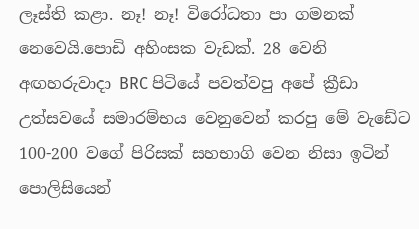ලෑස්ති කළා. නෑ! නෑ! විරෝධතා පා ගමනක් නෙවෙයි.පොඩි අහිංසක වැඩක්. 28 වෙනි අඟහරුවාදා BRC පිටියේ පවත්වපු අපේ ක්‍රීඩා උත්සවයේ සමාරම්භය වෙනුවෙන් කරපු මේ වැඩේට 100-200 වගේ පිරිසක් සහභාගි වෙන නිසා ඉටින් පොලිසියෙන්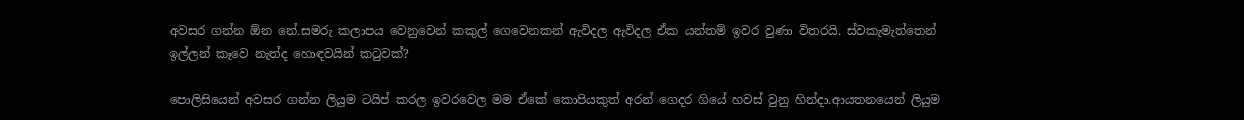අවසර ගන්න ඕන නේ.සමරු කලාපය වෙනුවෙන් කකුල් ගෙවෙනකන් ඇවිදල ඇවිදල ඒක යන්තම් ඉවර වුණා විතරයි. ස්වකැමැත්තෙන් ඉල්ලන් කෑවෙ නැත්ද හොඳවයින් කටුවක්?

පොලිසියෙන් අවසර ගන්න ලියුම ටයිප් කරල ඉවරවෙල මම ඒකේ කොපියකුත් අරන් ගෙදර ගියේ හවස් වුනු හින්දා.ආයතනයෙන් ලියුම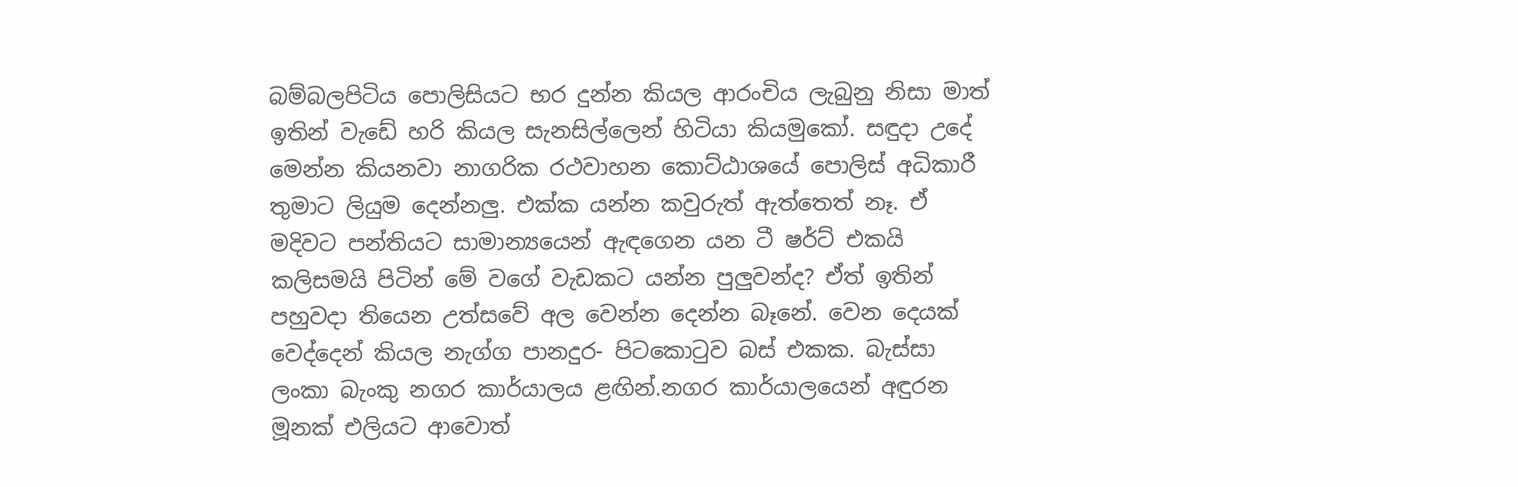බම්බලපිටිය පොලිසියට භර දුන්න කියල ආරංචිය ලැබුනු නිසා මාත් ඉතින් වැඩේ හරි කියල සැනසිල්ලෙන් හිටියා කියමුකෝ. සඳුදා උදේ මෙන්න කියනවා නාගරික රථවාහන කොට්ඨාශයේ පොලිස් අධිකාරී තුමාට ලියුම දෙන්නලු. එක්ක යන්න කවුරුත් ඇත්තෙත් නෑ. ඒ මදිවට පන්තියට සාමාන්‍යයෙන් ඇඳගෙන යන ටී ෂර්ට් එකයි කලිසමයි පිටින් මේ වගේ වැඩකට යන්න පුලුවන්ද? ඒත් ඉතින් පහුවදා තියෙන උත්සවේ අල වෙන්න දෙන්න බෑනේ. වෙන දෙයක් වෙද්දෙන් කියල නැග්ග පානදුර- පිටකොටුව බස් එකක. බැස්සා ලංකා බැංකු නගර කාර්යාලය ළඟින්.නගර කාර්යාලයෙන් අඳුරන මූනක් එලියට ආවොත්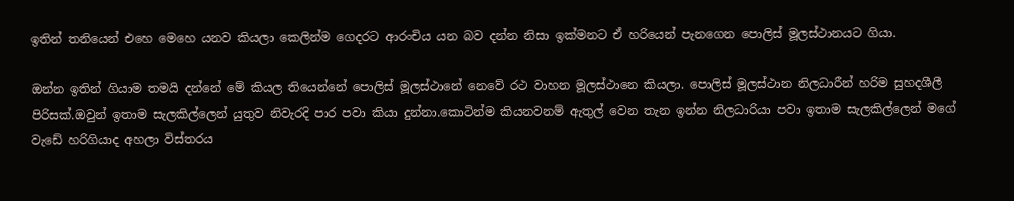ඉතින් තනියෙන් එහෙ මෙහෙ යනව කියලා කෙලින්ම ගෙදරට ආරංචිය යන බව දන්න නිසා ඉක්මනට ඒ හරියෙන් පැනගෙන පොලිස් මූලස්ථානයට ගියා.

ඔන්න ඉතින් ගියාම තමයි දන්නේ මේ කියල තියෙන්නේ පොලිස් මූලස්ථානේ නෙවේ රථ වාහන මූලස්ථානෙ කියලා. පොලිස් මූලස්ථාන නිලධාරීන් හරිම සුහදශීලී පිරිසක්.ඔවුන් ඉතාම සැලකිල්ලෙන් යුතුව නිවැරදි පාර පවා කියා දුන්නා.කොටින්ම කියනවනම් ඇතුල් වෙන තැන ඉන්න නිලධාරියා පවා ඉතාම සැලකිල්ලෙන් මගේ වැඩේ හරිගියාද අහලා විස්තරය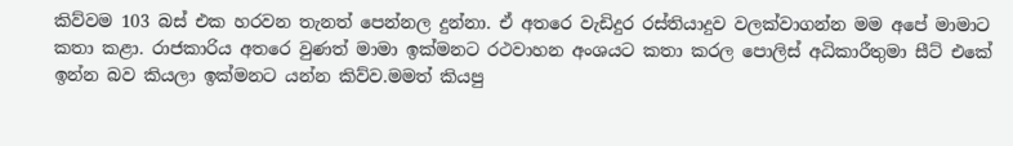කිව්වම 103 බස් එක හරවන තැනත් පෙන්නල දුන්නා. ඒ අතරෙ වැඩිදුර රස්තියාදුව වලක්වාගන්න මම අපේ මාමාට කතා කළා. රාජකාරිය අතරෙ වුණත් මාමා ඉක්මනට රථවාහන අංශයට කතා කරල පොලිස් අධිකාරීතුමා සීට් එකේ ඉන්න බව කියලා ඉක්මනට යන්න කිව්ව.මමත් කියපු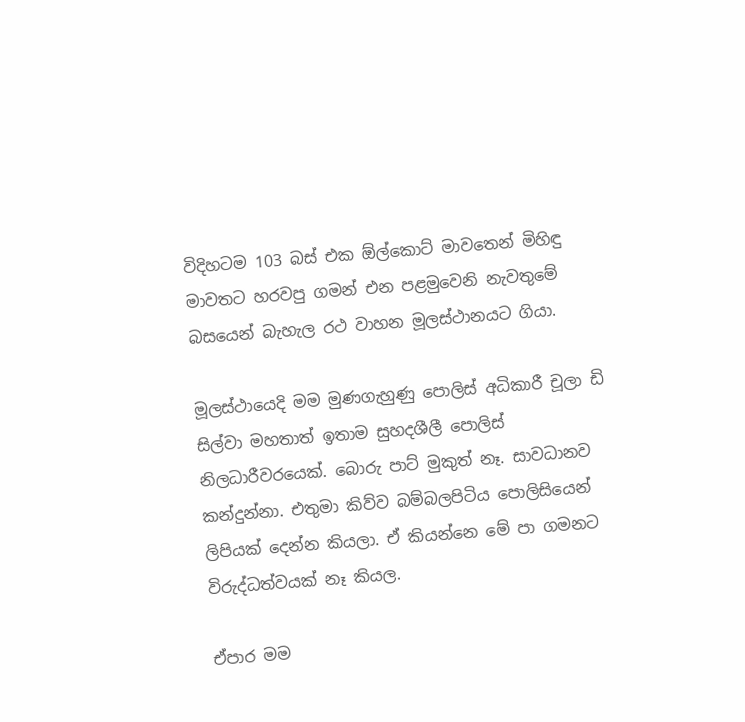විදිහටම 103 බස් එක ඕල්කොට් මාවතෙන් මිහිඳු මාවතට හරවපු ගමන් එන පළමුවෙනි නැවතුමේ බසයෙන් බැහැල රථ වාහන මූලස්ථානයට ගියා.

මූලස්ථායෙදි මම මුණගැහුණු පොලිස් අධිකාරී චූලා ඩි සිල්වා මහතාත් ඉතාම සුහදශීලී පොලිස් නිලධාරීවරයෙක්. බොරු පාට් මුකුත් නෑ. සාවධානව කන්දුන්නා. එතුමා කිව්ව බම්බලපිටිය පොලිසියෙන් ලිපියක් දෙන්න කියලා. ඒ කියන්නෙ මේ පා ගමනට විරුද්ධත්වයක් නෑ කියල.

ඒපාර මම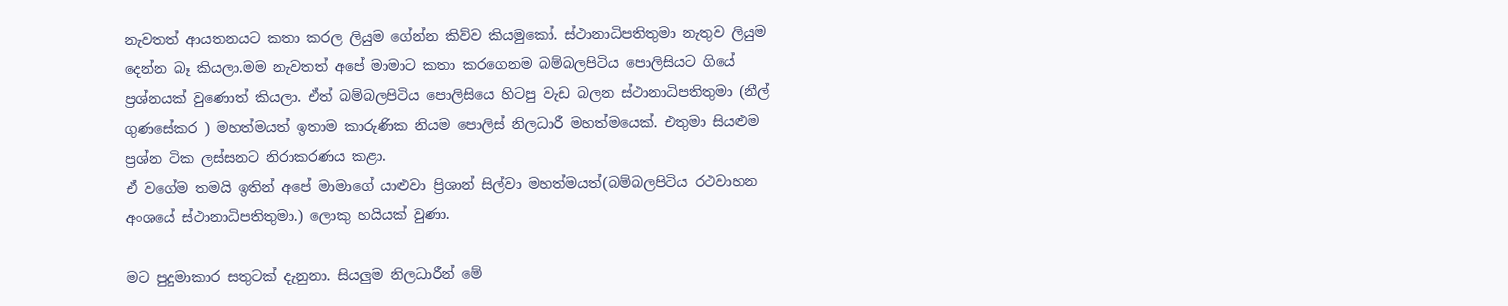නැවතත් ආයතනයට කතා කරල ලියුම ගේන්න කිව්ව කියමුකෝ. ස්ථානාධිපතිතුමා නැතුව ලියුම දෙන්න බෑ කියලා.මම නැවතත් අපේ මාමාට කතා කරගෙනම බම්බලපිටිය පොලිසියට ගියේ ප්‍රශ්නයක් වුණොත් කියලා. ඒත් බම්බලපිටිය පොලිසියෙ හිටපු වැඩ බලන ස්ථානාධිපතිතුමා (නීල් ගුණසේකර ) මහත්මයත් ඉතාම කාරුණික නියම පොලිස් නිලධාරී මහත්මයෙක්. එතුමා සියළුම ප්‍රශ්න ටික ලස්සනට නිරාකරණය කළා.
ඒ වගේම තමයි ඉතින් අපේ මාමාගේ යාළුවා ප්‍රිශාන් සිල්වා මහත්මයත්(බම්බලපිටිය රථවාහන අංශයේ ස්ථානාධිපතිතුමා.) ලොකු හයියක් වුණා.

මට පුදුමාකාර සතුටක් දැනුනා. සියලුම නිලධාරීන් මේ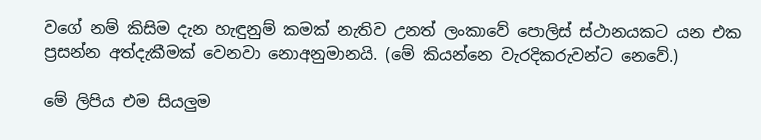වගේ නම් කිසිම දැන හැඳුනුම් කමක් නැතිව උනත් ලංකාවේ පොලිස් ස්ථානයකට යන එක ප්‍රසන්න අත්දැකීමක් වෙනවා නොඅනුමානයි. (මේ කියන්නෙ වැරදිකරුවන්ට නෙවේ.)

මේ ලිපිය එම සියලුම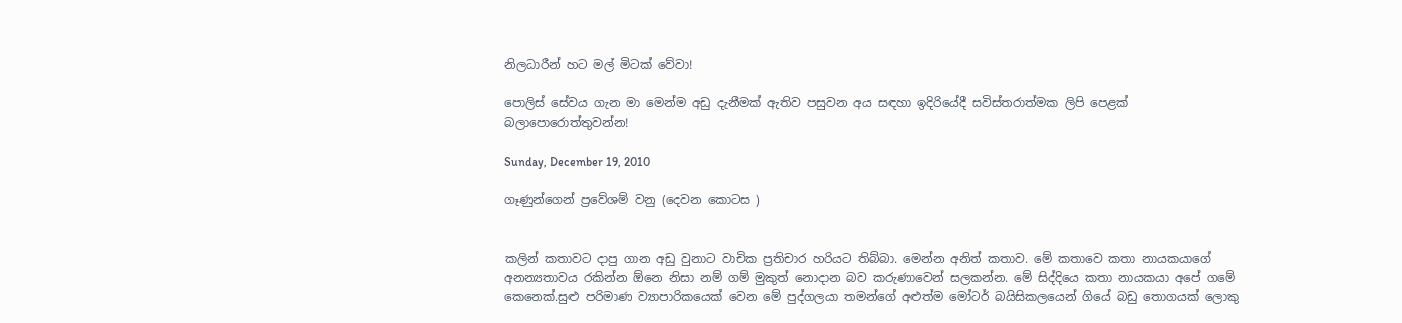නිලධාරීන් හට මල් මිටක් වේවා!

පොලිස් සේවය ගැන මා මෙන්ම අඩු දැනීමක් ඇතිව පසුවන අය සඳහා ඉදිරියේදී සවිස්තරාත්මක ලිපි පෙළක් බලාපොරොත්තුවන්න!

Sunday, December 19, 2010

ගෑණුන්ගෙන් ප්‍රවේශම් වනු (දෙවන කොටස )


කලින් කතාවට දාපු ගාන අඩු වුනාට වාචික ප්‍රතිචාර හරියට තිබ්බා. මෙන්න අනිත් කතාව. මේ කතාවෙ කතා නායකයාගේ අනන්‍යතාවය රකින්න ඕනෙ නිසා නම් ගම් මුකුත් නොදාන බව කරුණාවෙන් සලකන්න. මේ සිද්දියෙ කතා නායකයා අපේ ගමේ කෙනෙක්.සුළු පරිමාණ ව්‍යාපාරිකයෙක් වෙන මේ පුද්ගලයා තමන්ගේ අළුත්ම මෝටර් බයිසිකලයෙන් ගියේ බඩු තොගයක් ලොකු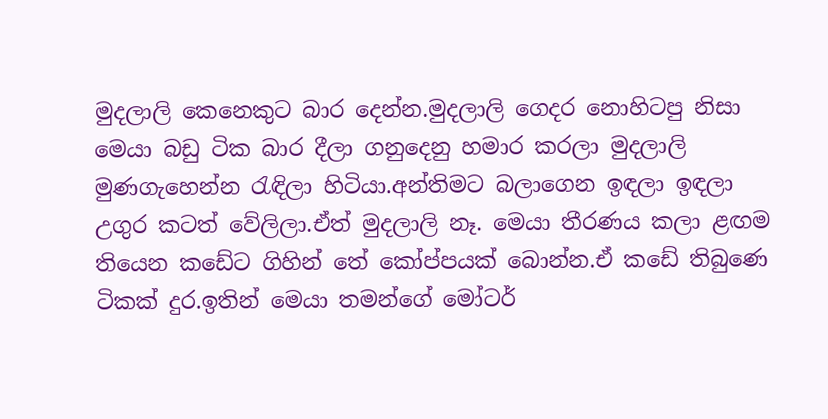මුදලාලි කෙනෙකුට බාර දෙන්න.මුදලාලි ගෙදර නොහිටපු නිසා මෙයා බඩු ටික බාර දීලා ගනුදෙනු හමාර කරලා මුදලාලි මුණගැහෙන්න රැඳිලා හිටියා.අන්තිමට බලාගෙන ඉඳලා ඉඳලා උගුර කටත් වේලිලා.ඒත් මුදලාලි නෑ. මෙයා තීරණය කලා ළඟම තියෙන කඩේට ගිහින් තේ කෝප්පයක් බොන්න.ඒ කඩේ තිබුණෙ ටිකක් දුර.ඉතින් මෙයා තමන්ගේ මෝටර්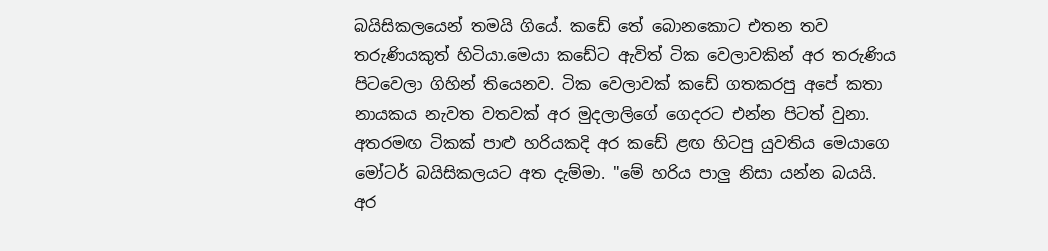බයිසිකලයෙන් තමයි ගියේ. කඩේ තේ බොනකොට එතන තව තරුණියකුත් හිටියා.මෙයා කඩේට ඇවිත් ටික වෙලාවකින් අර තරුණිය පිටවෙලා ගිහින් තියෙනව. ටික වෙලාවක් කඩේ ගතකරපු අපේ කතා නායකය නැවත වතවක් අර මුදලාලිගේ ගෙදරට එන්න පිටත් වුනා. අතරමඟ ටිකක් පාළු හරියකදි අර කඩේ ළඟ හිටපු යුවතිය මෙයාගෙ මෝටර් බයිසිකලයට අත දැම්මා. "මේ හරිය පාලු නිසා යන්න බයයි. අර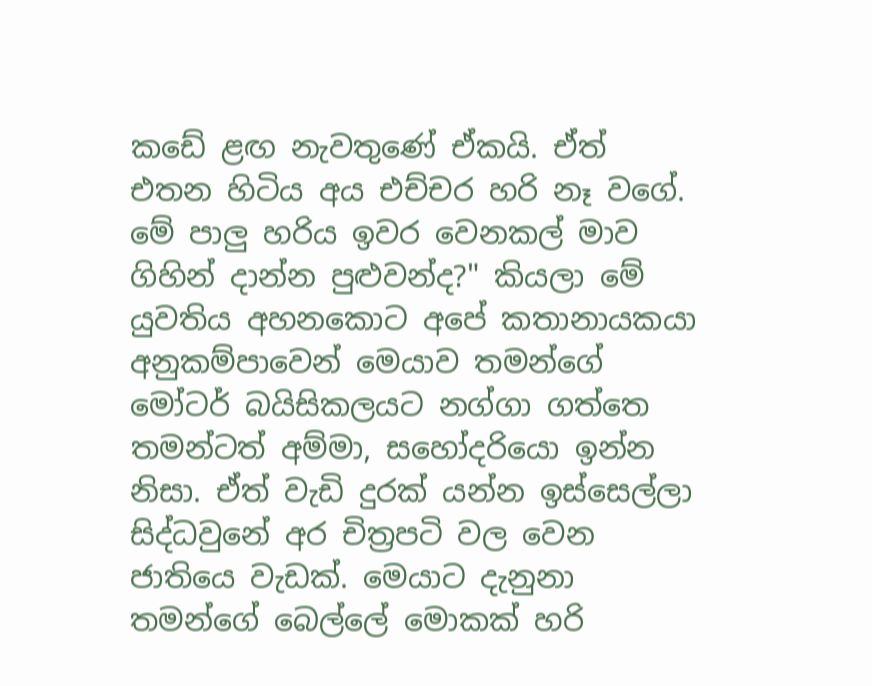කඩේ ළඟ නැවතුණේ ඒකයි. ඒත් එතන හිටිය අය එච්චර හරි නෑ වගේ. මේ පාලු හරිය ඉවර වෙනකල් මාව ගිහින් දාන්න පුළුවන්ද?" කියලා මේ යුවතිය අහනකොට අපේ කතානායකයා අනුකම්පාවෙන් මෙයාව තමන්ගේ මෝටර් බයිසිකලයට නග්ගා ගත්තෙ තමන්ටත් අම්මා, සහෝදරියො ඉන්න නිසා. ඒත් වැඩි දුරක් යන්න ඉස්සෙල්ලා සිද්ධවුනේ අර චිත්‍රපටි වල වෙන ජාතියෙ වැඩක්. මෙයාට දැනුනා තමන්ගේ බෙල්ලේ මොකක් හරි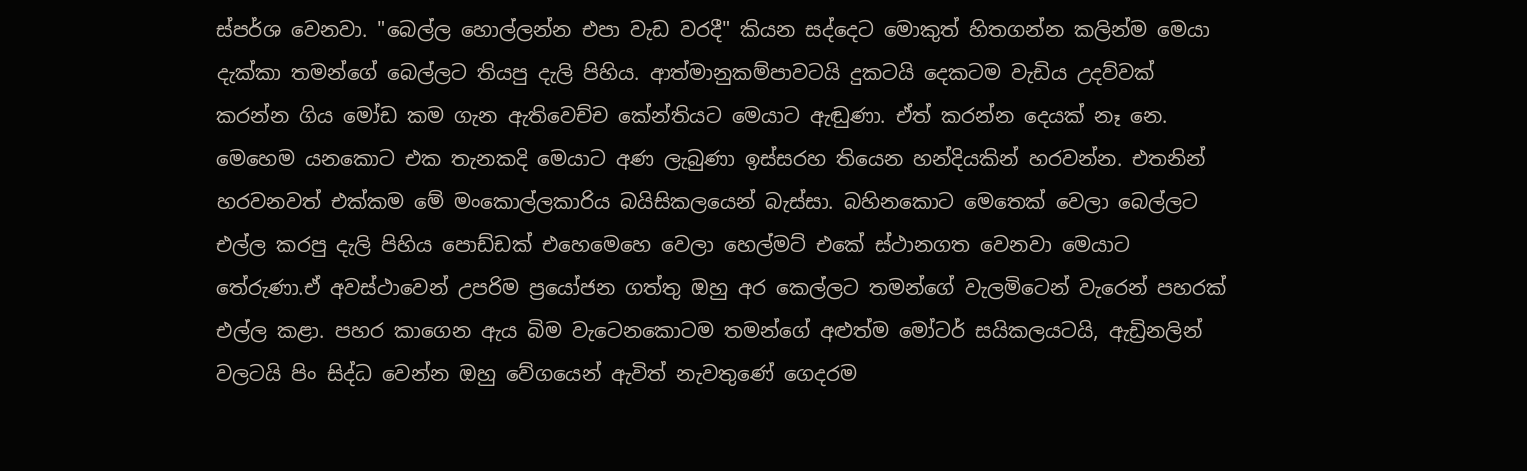ස්පර්ශ වෙනවා. "බෙල්ල හොල්ලන්න එපා වැඩ වරදී" කියන සද්දෙට මොකුත් හිතගන්න කලින්ම මෙයා දැක්කා තමන්ගේ බෙල්ලට තියපු දැලි පිහිය. ආත්මානුකම්පාවටයි දුකටයි දෙකටම වැඩිය උදව්වක් කරන්න ගිය මෝඩ කම ගැන ඇතිවෙච්ච කේන්තියට මෙයාට ඇඬුණා. ඒත් කරන්න දෙයක් නෑ නෙ. මෙහෙම යනකොට එක තැනකදි මෙයාට අණ ලැබුණා ඉස්සරහ තියෙන හන්දියකින් හරවන්න. එතනින් හරවනවත් එක්කම මේ මංකොල්ලකාරිය බයිසිකලයෙන් බැස්සා. බහිනකොට මෙතෙක් වෙලා බෙල්ලට එල්ල කරපු දැලි පිහිය පොඩ්ඩක් එහෙමෙහෙ වෙලා හෙල්මට් එකේ ස්ථානගත වෙනවා මෙයාට තේරුණා.ඒ අවස්ථාවෙන් උපරිම ප්‍රයෝජන ගත්තු ඔහු අර කෙල්ලට තමන්ගේ වැලමිටෙන් වැරෙන් පහරක් එල්ල කළා. පහර කාගෙන ඇය බිම වැටෙනකොටම තමන්ගේ අළුත්ම මෝටර් සයිකලයටයි, ඇඩ්‍රිනලින් වලටයි පිං සිද්ධ වෙන්න ඔහු වේගයෙන් ඇවිත් නැවතුණේ ගෙදරම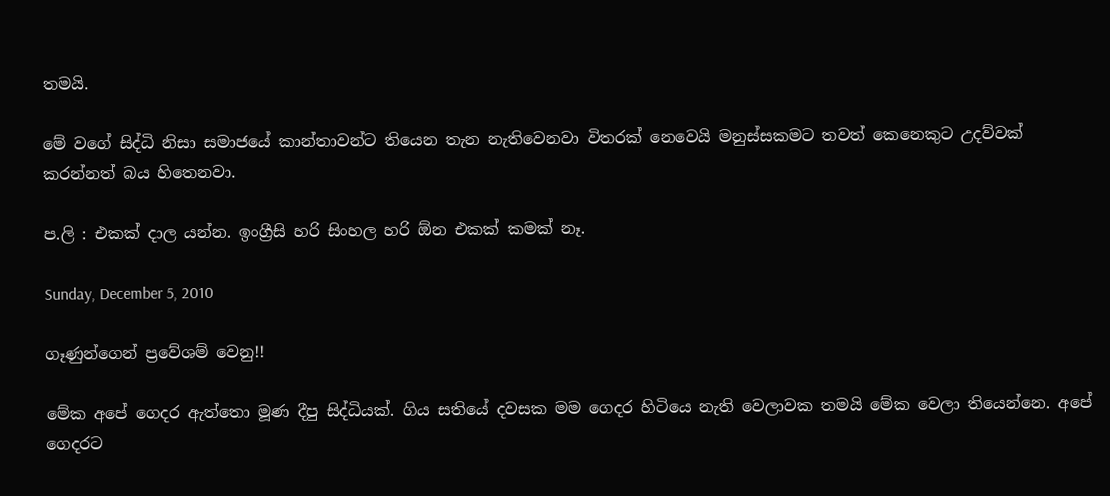තමයි.

මේ වගේ සිද්ධි නිසා සමාජයේ කාන්තාවන්ට තියෙන තැන නැතිවෙනවා විතරක් නෙවෙයි මනුස්සකමට තවත් කෙනෙකුට උදව්වක් කරන්නත් බය හිතෙනවා.

ප.ලි : එකක් දාල යන්න. ඉංග්‍රීසි හරි සිංහල හරි ඕන එකක් කමක් නෑ.

Sunday, December 5, 2010

ගෑණුන්ගෙන් ප්‍රවේශම් වෙනු!!

මේක අපේ ගෙදර ඇත්තො මූණ දීපු සිද්ධියක්. ගිය සතියේ දවසක මම ගෙදර හිටියෙ නැති වෙලාවක තමයි මේක වෙලා තියෙන්නෙ. අපේ ගෙදරට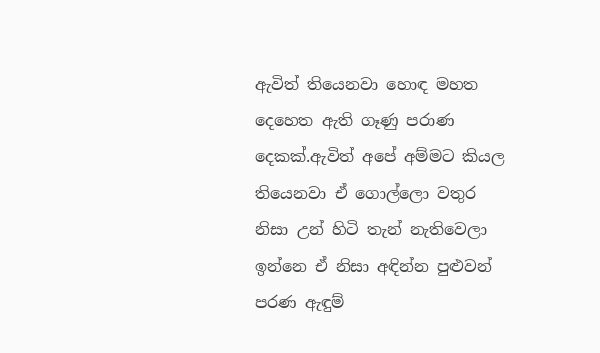ඇවිත් තියෙනවා හොඳ මහත දෙහෙත ඇති ගෑණු පරාණ දෙකක්.ඇවිත් අපේ අම්මට කියල තියෙනවා ඒ ගොල්ලො වතුර නිසා උන් හිටි තැන් නැතිවෙලා ඉන්නෙ ඒ නිසා අඳින්න පුළුවන් පරණ ඇඳුම්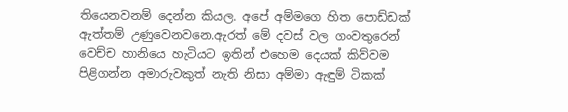තියෙනවනම් දෙන්න කියල. අපේ අම්මගෙ හිත පොඩ්ඩක් ඇත්තම් උණුවෙනවනෙ.ඇරත් මේ දවස් වල ගංවතුරෙන් වෙච්ච හානියෙ හැටියට ඉතින් එහෙම දෙයක් කිව්වම පිළිගන්න අමාරුවකුත් නැති නිසා අම්මා ඇඳුම් ටිකක්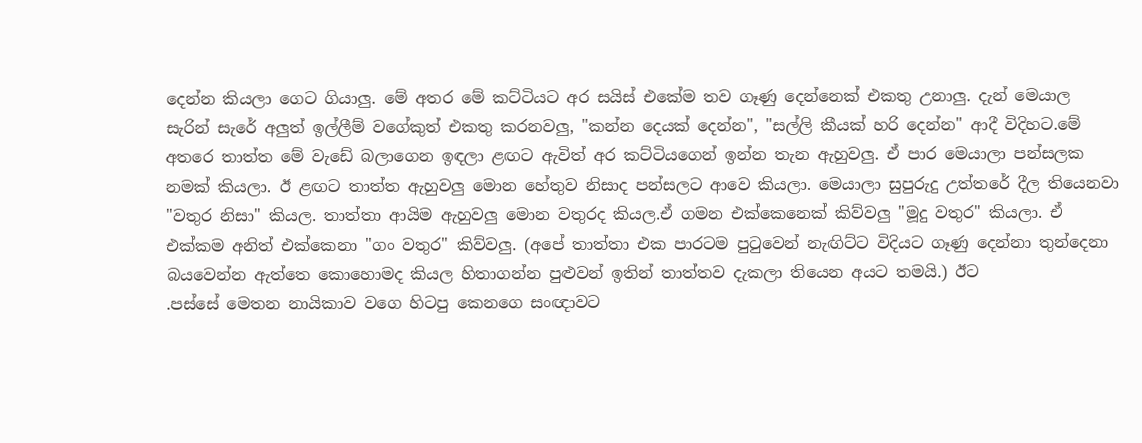දෙන්න කියලා ගෙට ගියාලු. මේ අතර මේ කට්ටියට අර සයිස් එකේම තව ගෑණු දෙන්නෙක් එකතු උනාලු. දැන් මෙයාල සැරින් සැරේ අලුත් ඉල්ලීම් වගේකුත් එකතු කරනවලු, "කන්න දෙයක් දෙන්න", "සල්ලි කීයක් හරි දෙන්න" ආදී විදිහට.මේ අතරෙ තාත්ත මේ වැඩේ බලාගෙන ඉඳලා ළඟට ඇවිත් අර කට්ටියගෙන් ඉන්න තැන ඇහුවලු. ඒ පාර මෙයාලා පන්සලක නමක් කියලා. ඊ ළඟට තාත්ත ඇහුවලු මොන හේතුව නිසාද පන්සලට ආවෙ කියලා. මෙයාලා සුපුරුදු උත්තරේ දීල තියෙනවා "වතුර නිසා" කියල. තාත්තා ආයිම ඇහුවලු මොන වතුරද කියල.ඒ ගමන එක්කෙනෙක් කිව්වලු "මූදු වතුර" කියලා. ඒ එක්කම අනිත් එක්කෙනා "ගං වතුර" කිව්වලු. (අපේ තාත්තා එක පාරටම පුටුවෙන් නැඟිට්ට විදියට ගෑණු දෙන්නා තුන්දෙනා බයවෙන්න ඇත්තෙ කොහොමද කියල හිතාගන්න පුළුවන් ඉතින් තාත්තව දැකලා තියෙන අයට තමයි.) ඊට
.පස්සේ මෙතන නායිකාව වගෙ හිටපු කෙනගෙ සංඥාවට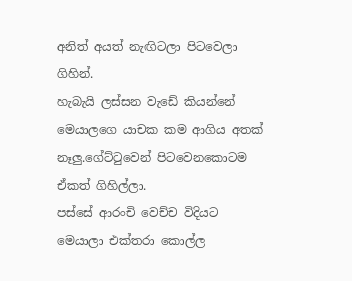අනිත් අයත් නැඟිටලා පිටවෙලා ගිහින්.
හැබැයි ලස්සන වැඩේ කියන්නේ මෙයාලගෙ යාචක කම ආගිය අතක් නෑලු.ගේට්ටුවෙන් පිටවෙනකොටම ඒකත් ගිහිල්ලා.
පස්සේ ආරංචි වෙච්ච විදියට මෙයාලා එක්තරා කොල්ල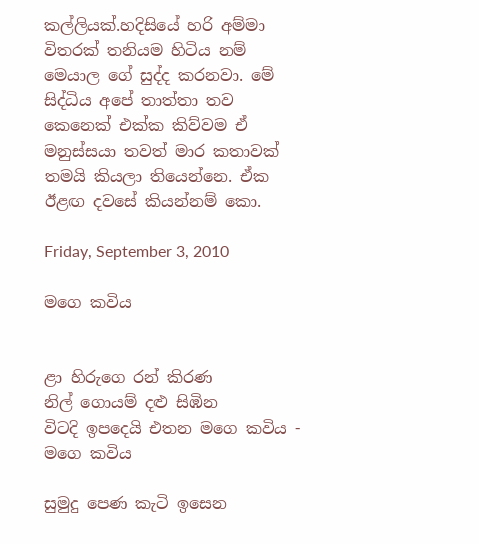කල්ලියක්.හදිසියේ හරි අම්මා විතරක් තනියම හිටිය නම් මෙයාල ගේ සුද්ද කරනවා. මේ සිද්ධිය අපේ තාත්තා තව කෙනෙක් එක්ක කිව්වම ඒ මනුස්සයා තවත් මාර කතාවක් තමයි කියලා තියෙන්නෙ. ඒක ඊළඟ දවසේ කියන්නම් කො.

Friday, September 3, 2010

මගෙ කවිය


ළා හිරුගෙ රන් කිරණ
නිල් ගොයම් දළු සිඹින
විටදි ඉපදෙයි එතන මගෙ කවිය - මගෙ කවිය

සුමුදු පෙණ කැටි ඉසෙන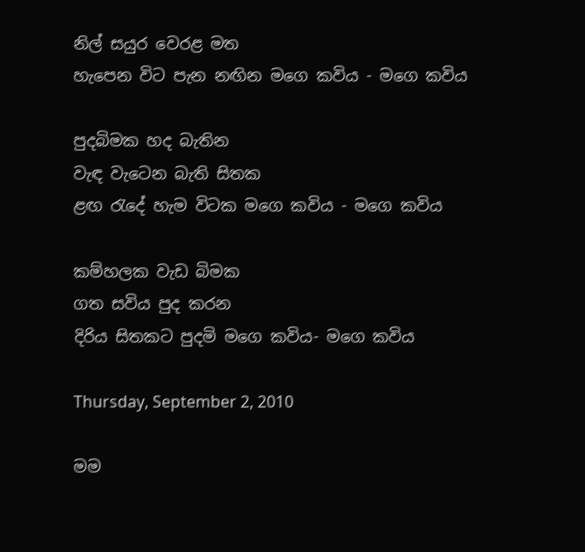නිල් සයුර වෙරළ මත
හැපෙන විට පැන නඟින මගෙ කවිය - මගෙ කවිය

පුදබිමක හද බැතින
වැඳ වැටෙන බැති සිතක
ළඟ රැදේ හැම විටක මගෙ කවිය - මගෙ කවිය

කම්හලක වැඩ බිමක
ගත සවිය පුද කරන
දිරිය සිතකට පුදමි මගෙ කවිය- මගෙ කවිය

Thursday, September 2, 2010

මම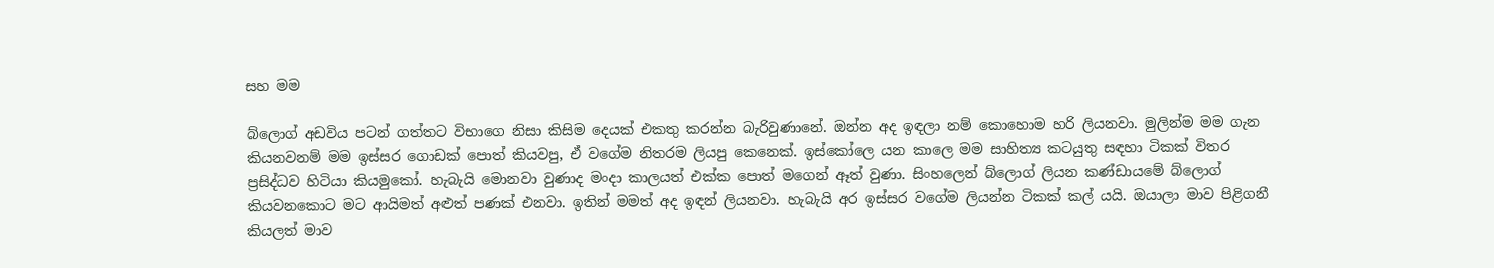සහ මම

බ්ලොග් අඩවිය පටන් ගත්තට විභාගෙ නිසා කිසිම දෙයක් එකතු කරන්න බැරිවුණානේ. ඔන්න අද ඉඳලා නම් කොහොම හරි ලියනවා. මුලින්ම මම ගැන කියනවනම් මම ඉස්සර ගොඩක් පොත් කියවපු, ඒ වගේම නිතරම ලියපු කෙනෙක්. ඉස්කෝලෙ යන කාලෙ මම සාහිත්‍ය කටයුතු සඳහා ටිකක් විතර ප්‍රසිද්ධව හිටියා කියමුකෝ. හැබැයි මොනවා වුණාද මංදා කාලයත් එක්ක පොත් මගෙන් ඈත් වුණා. සිංහලෙන් බ්ලොග් ලියන කණ්ඩායමේ බ්ලොග් කියවනකොට මට ආයිමත් අළුත් පණක් එනවා. ඉතින් මමත් අද ඉඳන් ලියනවා. හැබැයි අර ඉස්සර වගේම ලියන්න ටිකක් කල් යයි. ඔයාලා මාව පිළිගනී කියලත් මාව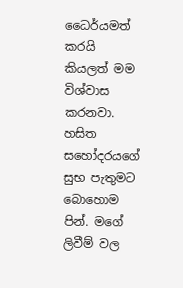ධෛර්යමත් කරයි කියලත් මම විශ්වාස කරනවා. හසිත සහෝදරයගේ සුභ පැතුමට බොහොම පින්. මගේ ලිවීම් වල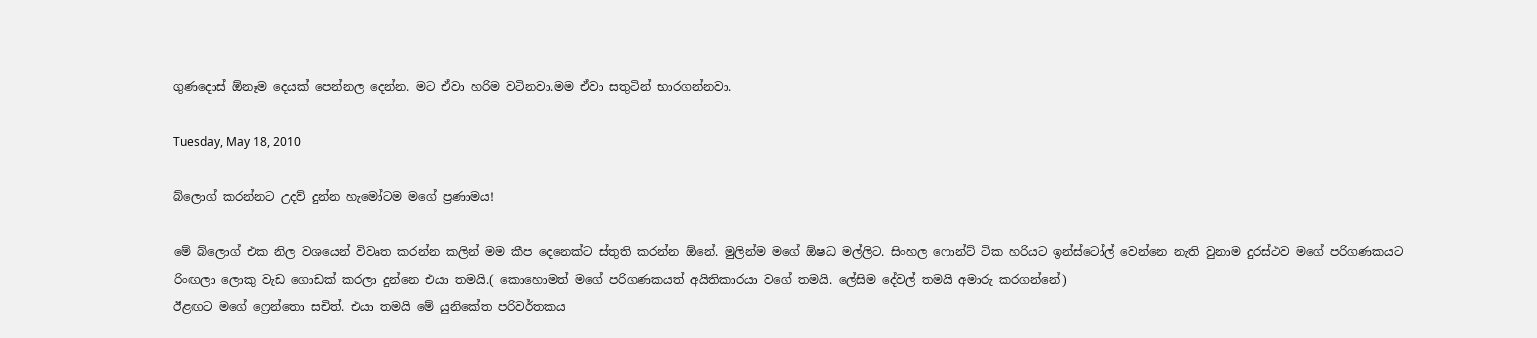ගුණදොස් ඕනෑම දෙයක් පෙන්නල දෙන්න. මට ඒවා හරිම වටිනවා.මම ඒවා සතුටින් භාරගන්නවා.

Tuesday, May 18, 2010

බ්ලොග් කරන්නට උදව් දුන්න හැමෝටම මගේ ප්‍රණාමය!

මේ බ්ලොග් එක නිල වශයෙන් විවෘත කරන්න කලින් මම කීප දෙනෙක්ට ස්තුති කරන්න ඕනේ. මුලින්ම මගේ ඕෂධ මල්ලිට. සිංහල ෆොන්ට් ටික හරියට ඉන්ස්ටෝල් වෙන්නෙ නැති වුනාම දුරස්ථව මගේ පරිගණකයට රිංඟලා ලොකු වැඩ ගොඩක් කරලා දුන්නෙ එයා තමයි.( කොහොමත් මගේ පරිගණකයත් අයිතිකාරයා වගේ තමයි. ලේසිම දේවල් තමයි අමාරු කරගන්නේ)
ඊළඟට මගේ ෆ්‍රෙන්තො සචිත්. එයා තමයි මේ යුනිකේත පරිවර්තකය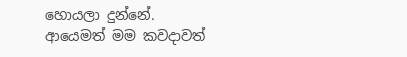හොයලා දුන්නේ.
ආයෙමත් මම කවදාවත්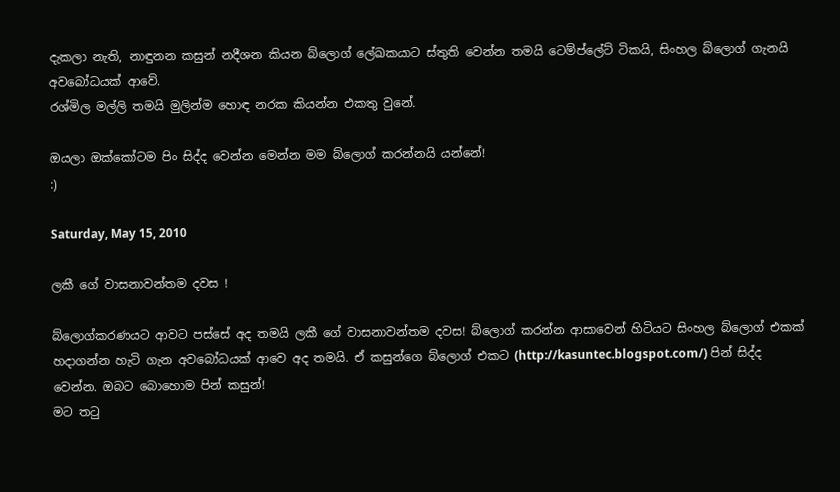දැකලා නැති, නාඳුනන කසුන් නදීශන කියන බ්ලොග් ලේඛකයාට ස්තුති වෙන්න තමයි ටෙම්ප්ලේට් ටිකයි, සිංහල බ්ලොග් ගැනයි අවබෝධයක් ආවේ.
රශ්මිල මල්ලි තමයි මුලින්ම හොඳ නරක කියන්න එකතු වුනේ.

ඔයලා ඔක්කෝටම පිං සිද්ද වෙන්න මෙන්න මම බ්ලොග් කරන්නයි යන්නේ!
:)

Saturday, May 15, 2010

ලකී ගේ වාසනාවන්තම දවස !

බ්ලොග්කරණයට ආවට පස්සේ අද තමයි ලකී ගේ වාසනාවන්තම දවස! බ්ලොග් කරන්න ආසාවෙන් හිටියට සිංහල බ්ලොග් එකක් හදාගන්න හැටි ගැන අවබෝධයක් ආවෙ අද තමයි. ඒ කසුන්ගෙ බ්ලොග් එකට (http://kasuntec.blogspot.com/) පින් සිද්ද වෙන්න. ඔබට බොහොම පින් කසුන්!
මට තටු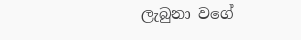ලැබුනා වගේ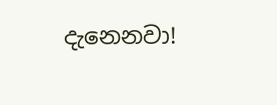දැනෙනවා!